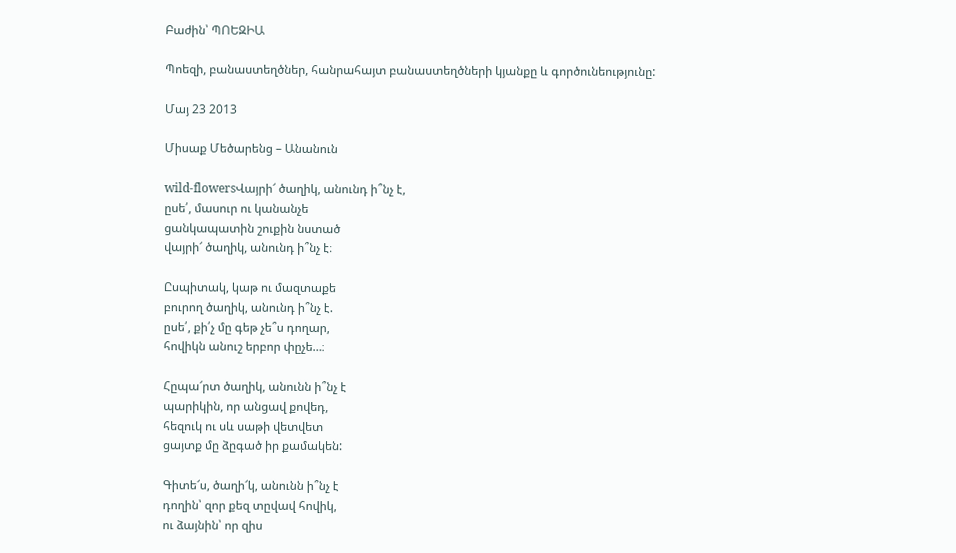Բաժին՝ ՊՈԵԶԻԱ

Պոեզի, բանաստեղծներ, հանրահայտ բանաստեղծների կյանքը և գործունեությունը:

Մայ 23 2013

Միսաք Մեծարենց – Անանուն

wild-flowersՎայրի՜ ծաղիկ, անունդ ի՞նչ է,
ըսե՛, մասուր ու կանանչե
ցանկապատին շուքին նստած
վայրի՜ ծաղիկ, անունդ ի՞նչ է։

Ըսպիտակ, կաթ ու մազտաքե
բուրող ծաղիկ, անունդ ի՞նչ է.
ըսե՛, քի՛չ մը գեթ չե՞ս դողար,
հովիկն անուշ երբոր փըչե…։

Հըպա՜րտ ծաղիկ, անունն ի՞նչ է
պարիկին, որ անցավ քովեդ,
հեզուկ ու սև սաթի վետվետ
ցայտք մը ձըգած իր քամակեն:

Գիտե՜ս, ծաղի՜կ, անունն ի՞նչ է
դողին՝ զոր քեզ տըվավ հովիկ,
ու ձայնին՝ որ զիս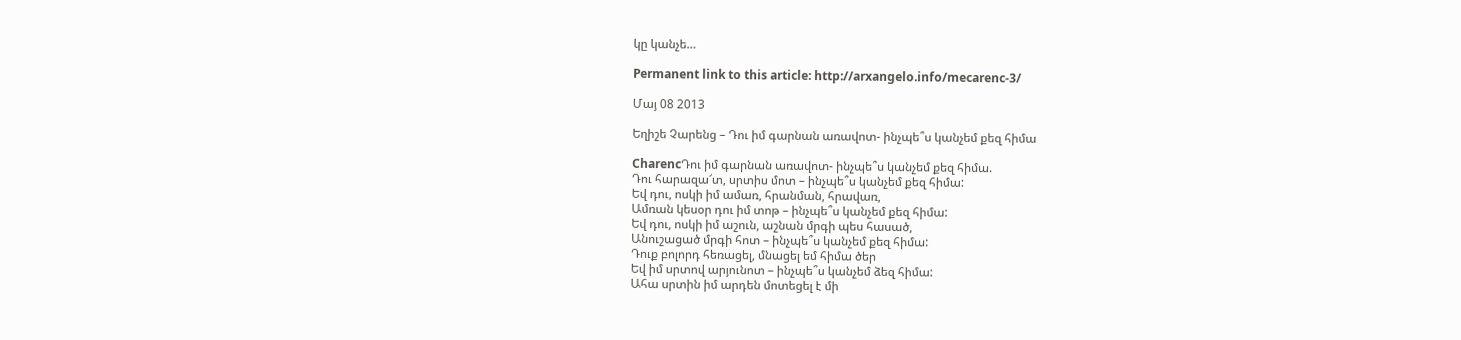կը կանչե…

Permanent link to this article: http://arxangelo.info/mecarenc-3/

Մայ 08 2013

Եղիշե Չարենց – Դու իմ գարնան առավոտ- ինչպե՞ս կանչեմ քեզ հիմա

CharencԴու իմ գարնան առավոտ- ինչպե՞ս կանչեմ քեզ հիմա.
Դու հարազա՜տ, սրտիս մոտ – ինչպե՞ս կանչեմ քեզ հիմա:
Եվ դու, ոսկի իմ ամառ, հրանման, հրավառ,
Ամռան կեսօր դու իմ տոթ – ինչպե՞ս կանչեմ քեզ հիմա:
Եվ դու, ոսկի իմ աշուն, աշնան մրգի պես հասած,
Անուշացած մրգի հոտ – ինչպե՞ս կանչեմ քեզ հիմա:
Դուք բոլորդ հեռացել, մնացել եմ հիմա ծեր
Եվ իմ սրտով արյունոտ – ինչպե՞ս կանչեմ ձեզ հիմա:
Ահա սրտին իմ արդեն մոտեցել է մի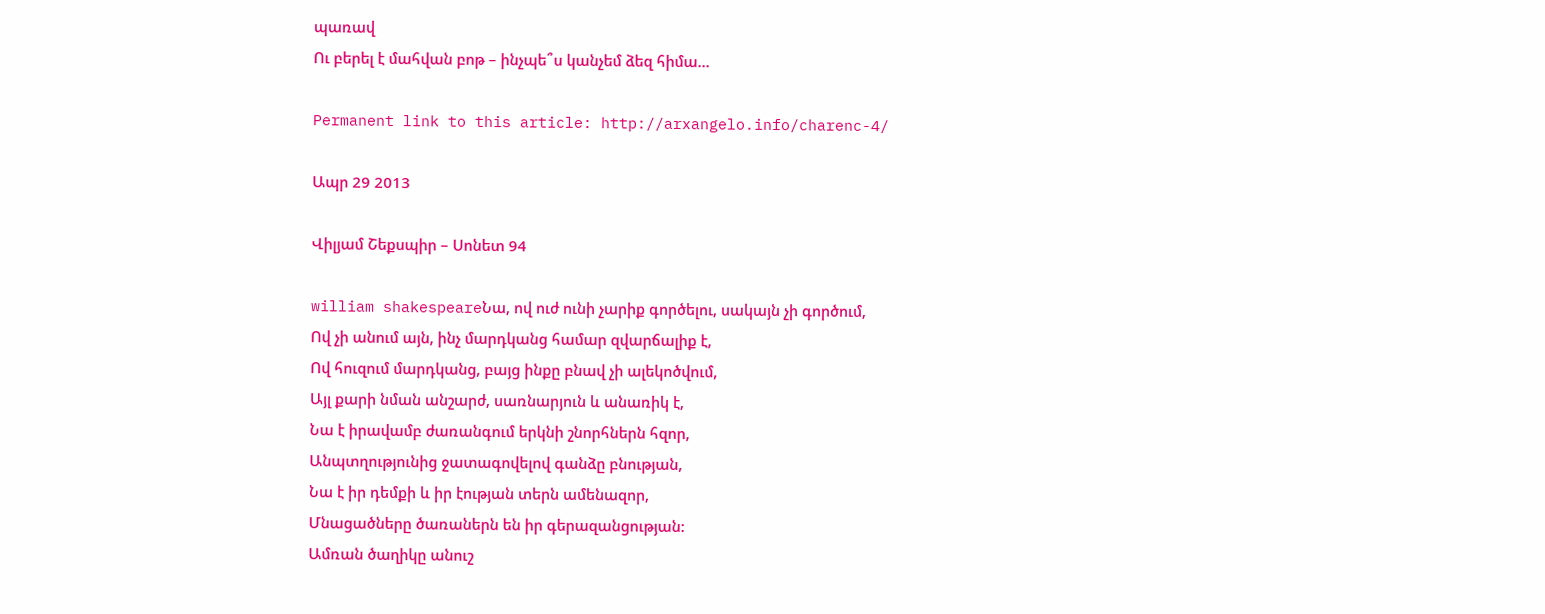պառավ
Ու բերել է մահվան բոթ – ինչպե՞ս կանչեմ ձեզ հիմա…

Permanent link to this article: http://arxangelo.info/charenc-4/

Ապր 29 2013

Վիլյամ Շեքսպիր – Սոնետ 94

william shakespeareՆա, ով ուժ ունի չարիք գործելու, սակայն չի գործում,
Ով չի անում այն, ինչ մարդկանց համար զվարճալիք է,
Ով հուզում մարդկանց, բայց ինքը բնավ չի ալեկոծվում,
Այլ քարի նման անշարժ, սառնարյուն և անառիկ է,
Նա է իրավամբ ժառանգում երկնի շնորհներն հզոր,
Անպտղությունից ջատագովելով գանձը բնության,
Նա է իր դեմքի և իր էության տերն ամենազոր,
Մնացածները ծառաներն են իր գերազանցության:
Ամռան ծաղիկը անուշ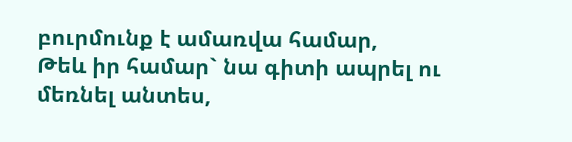բուրմունք է ամառվա համար,
Թեև իր համար` նա գիտի ապրել ու մեռնել անտես,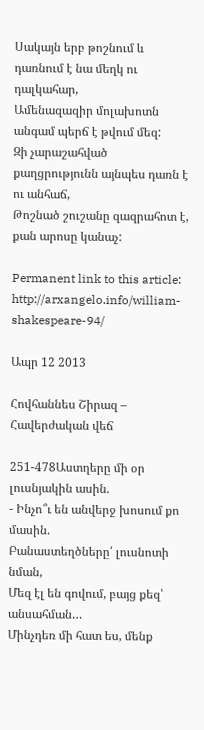Սակայն երբ թոշնում և դառնում է նա մեղկ ու դալկահար,
Ամենազազիր մոլախոտն անգամ պերճ է թվում մեզ:
Զի չարաշահված քաղցրությունն այնպես դառն է ու անհաճ,
Թոշնած շուշանը զազրահոտ է, քան արոսը կանաչ:

Permanent link to this article: http://arxangelo.info/william-shakespeare-94/

Ապր 12 2013

Հովհաննես Շիրազ – Հավերժական վեճ

251-478Աստղերը մի օր լուսնյակին ասին.
- Ինչո՞ւ են անվերջ խոսում քո մասին.
Բանաստեղծները՛ լուսնոտի նման,
Մեզ էլ են գովում, բայց քեզ՝ անսահման…
Մինչդեռ մի հատ ես, մենք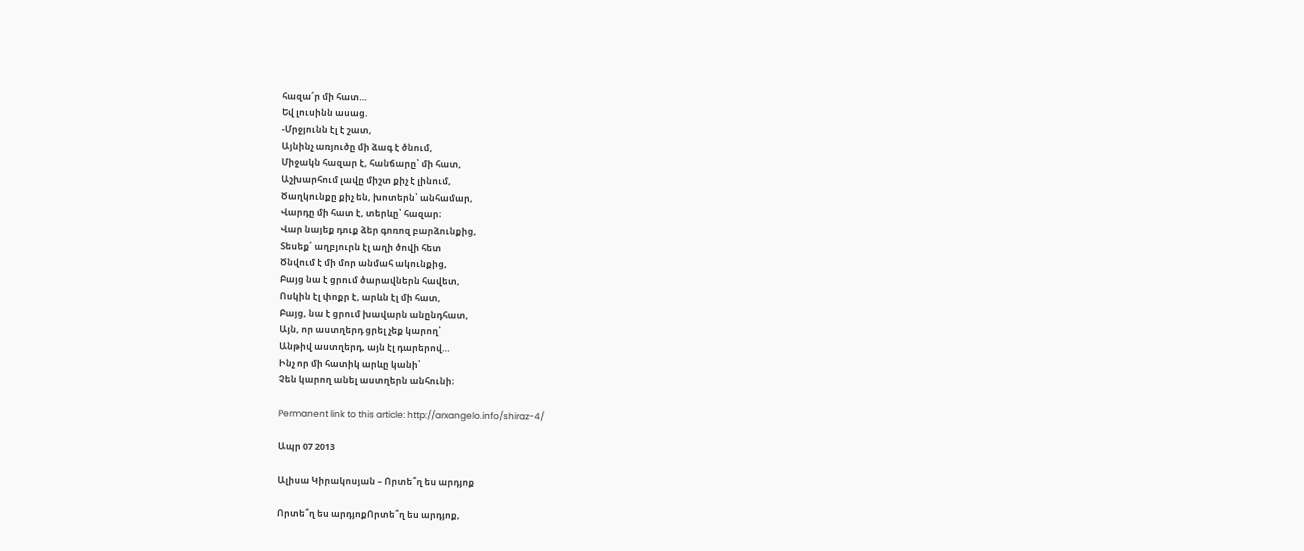հազա՜ր մի հատ…
Եվ լուսինն ասաց.
-Մրջյունն էլ է շատ,
Այնինչ առյուծը մի ձագ է ծնում,
Միջակն հազար է, հանճարը՝ մի հատ,
Աշխարհում լավը միշտ քիչ է լինում,
Ծաղկունքը քիչ են, խոտերն՝ անհամար,
Վարդը մի հատ է, տերևը՝ հազար։
Վար նայեք դուք ձեր գոռոզ բարձունքից,
Տեսեք՛ աղբյուրն էլ աղի ծովի հետ
Ծնվում է մի մոր անմահ ակունքից,
Բայց նա է ցրում ծարավներն հավետ,
Ոսկին էլ փոքր է, արևն էլ մի հատ,
Բայց, նա է ցրում խավարն անընդհատ,
Այն, որ աստղերդ ցրել չեք կարող՝
Անթիվ աստղերդ, այն էլ դարերով…
Ինչ որ մի հատիկ արևը կանի՝
Չեն կարող անել աստղերն անհունի։

Permanent link to this article: http://arxangelo.info/shiraz-4/

Ապր 07 2013

Ալիսա Կիրակոսյան – Որտե՞ղ ես արդյոք

Որտե՞ղ ես արդյոքՈրտե՞ղ ես արդյոք,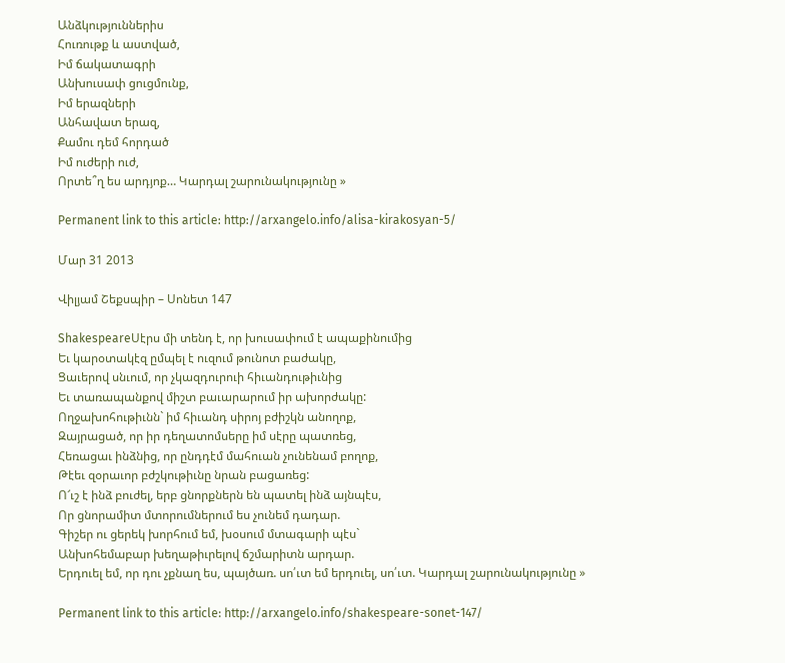Անձկություններիս
Հուռութք և աստված,
Իմ ճակատագրի
Անխուսափ ցուցմունք,
Իմ երազների
Անհավատ երազ,
Քամու դեմ հորդած
Իմ ուժերի ուժ,
Որտե՞ղ ես արդյոք… Կարդալ շարունակությունը »

Permanent link to this article: http://arxangelo.info/alisa-kirakosyan-5/

Մար 31 2013

Վիլյամ Շեքսպիր – Սոնետ 147

ShakespeareՍէրս մի տենդ է, որ խուսափում է ապաքինումից
Եւ կարօտակէզ ըմպել է ուզում թունոտ բաժակը,
Ցաւերով սնւում, որ չկազդուրուի հիւանդութիւնից
Եւ տառապանքով միշտ բաւարարում իր ախորժակը:
Ողջախոհութիւնն` իմ հիւանդ սիրոյ բժիշկն անողոք,
Զայրացած, որ իր դեղատոմսերը իմ սէրը պատռեց,
Հեռացաւ ինձնից, որ ընդդէմ մահուան չունենամ բողոք,
Թէեւ զօրաւոր բժշկութիւնը նրան բացառեց:
Ո՜ւշ է ինձ բուժել, երբ ցնորքներն են պատել ինձ այնպէս,
Որ ցնորամիտ մտորումներում ես չունեմ դադար.
Գիշեր ու ցերեկ խորհում եմ, խօսում մտագարի պէս`
Անխոհեմաբար խեղաթիւրելով ճշմարիտն արդար.
Երդուել եմ, որ դու չքնաղ ես, պայծառ. սո՛ւտ եմ երդուել, սո՛ւտ. Կարդալ շարունակությունը »

Permanent link to this article: http://arxangelo.info/shakespeare-sonet-147/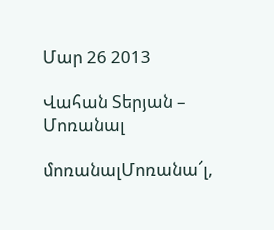Մար 26 2013

Վահան Տերյան – Մոռանալ

մոռանալՄոռանա՜լ,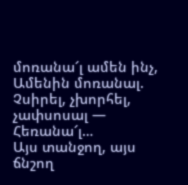մոռանա՜լ ամեն ինչ,
Ամենին մոռանալ.
Չսիրել, չխորհել, չափսոսալ —
Հեռանա՜լ…
Այս տանջող, այս ճնշող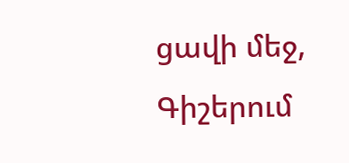ցավի մեջ,
Գիշերում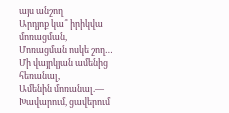այս անշող
Արդյոք կա՞ իրիկվա մոռացման,
Մոռացման ոսկե շող…
Մի վայրկյան ամենից հեռանալ,
Ամենին մոռանալ.—
Խավարում, ցավերում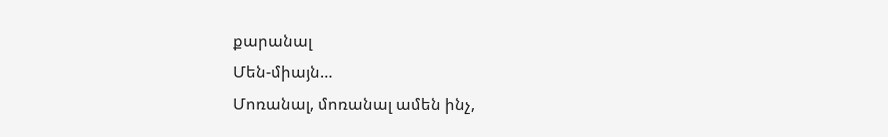քարանալ
Մեն-միայն…
Մոռանալ, մոռանալ ամեն ինչ,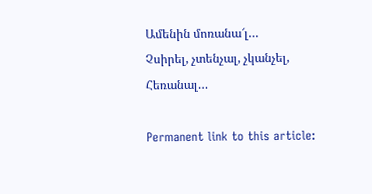Ամենին մոռանա՜լ…
Չսիրել, չտենչալ, չկանչել,
Հեռանալ…

Permanent link to this article: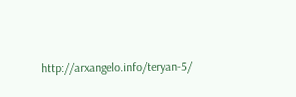http://arxangelo.info/teryan-5/